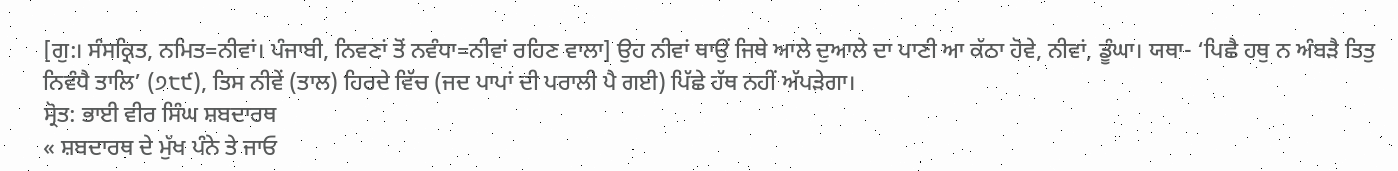[ਗੁ:। ਸੰਸਕ੍ਰਿਤ, ਨਮਿਤ=ਨੀਵਾਂ। ਪੰਜਾਬੀ, ਨਿਵਣਾਂ ਤੋਂ ਨਵੰਧਾ=ਨੀਵਾਂ ਰਹਿਣ ਵਾਲਾ] ਉਹ ਨੀਵਾਂ ਥਾਉਂ ਜਿਥੇ ਆਲੇ ਦੁਆਲੇ ਦਾ ਪਾਣੀ ਆ ਕੱਠਾ ਹੋਵੇ, ਨੀਵਾਂ, ਡੂੰਘਾ। ਯਥਾ- ‘ਪਿਛੈ ਹਥੁ ਨ ਅੰਬੜੈ ਤਿਤੁ ਨਿਵੰਧੈ ਤਾਲਿ’ (੭੮੯), ਤਿਸ ਨੀਵੇਂ (ਤਾਲ) ਹਿਰਦੇ ਵਿੱਚ (ਜਦ ਪਾਪਾਂ ਦੀ ਪਰਾਲੀ ਪੈ ਗਈ) ਪਿੱਛੇ ਹੱਥ ਨਹੀਂ ਅੱਪੜੇਗਾ।
ਸ੍ਰੋਤ: ਭਾਈ ਵੀਰ ਸਿੰਘ ਸ਼ਬਦਾਰਥ
« ਸ਼ਬਦਾਰਥ ਦੇ ਮੁੱਖ ਪੰਨੇ ਤੇ ਜਾਓ